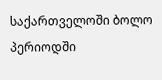საქართველოში ბოლო პერიოდში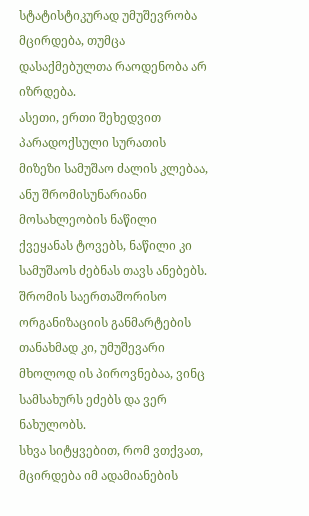სტატისტიკურად უმუშევრობა მცირდება, თუმცა დასაქმებულთა რაოდენობა არ იზრდება.
ასეთი, ერთი შეხედვით პარადოქსული სურათის მიზეზი სამუშაო ძალის კლებაა, ანუ შრომისუნარიანი მოსახლეობის ნაწილი ქვეყანას ტოვებს, ნაწილი კი სამუშაოს ძებნას თავს ანებებს. შრომის საერთაშორისო ორგანიზაციის განმარტების თანახმად კი, უმუშევარი მხოლოდ ის პიროვნებაა, ვინც სამსახურს ეძებს და ვერ ნახულობს.
სხვა სიტყვებით, რომ ვთქვათ, მცირდება იმ ადამიანების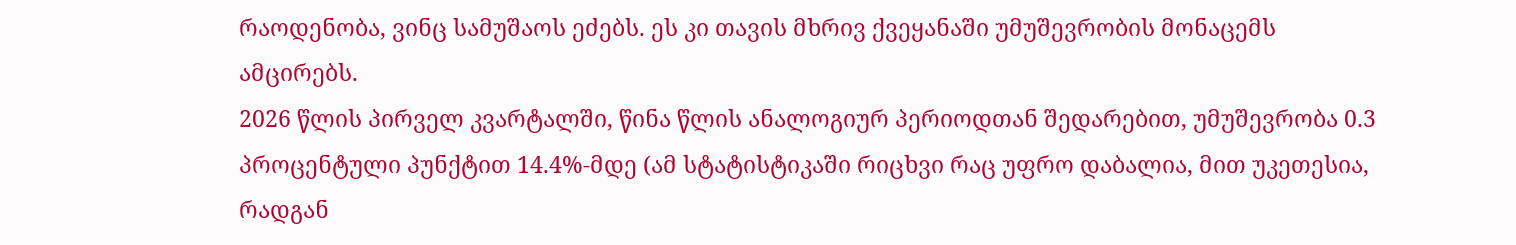რაოდენობა, ვინც სამუშაოს ეძებს. ეს კი თავის მხრივ ქვეყანაში უმუშევრობის მონაცემს ამცირებს.
2026 წლის პირველ კვარტალში, წინა წლის ანალოგიურ პერიოდთან შედარებით, უმუშევრობა 0.3 პროცენტული პუნქტით 14.4%-მდე (ამ სტატისტიკაში რიცხვი რაც უფრო დაბალია, მით უკეთესია, რადგან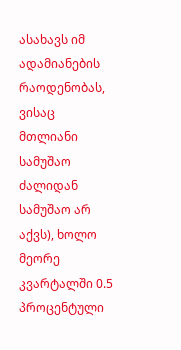ასახავს იმ ადამიანების რაოდენობას, ვისაც მთლიანი სამუშაო ძალიდან სამუშაო არ აქვს), ხოლო მეორე კვარტალში 0.5 პროცენტული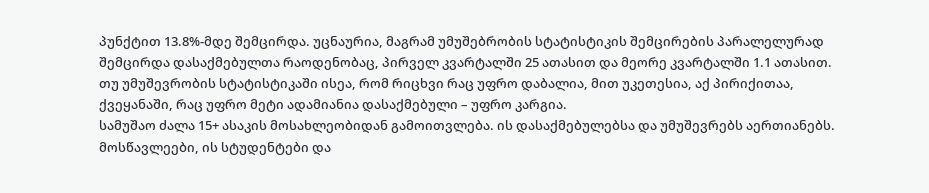პუნქტით 13.8%-მდე შემცირდა. უცნაურია, მაგრამ უმუშებრობის სტატისტიკის შემცირების პარალელურად შემცირდა დასაქმებულთა რაოდენობაც, პირველ კვარტალში 25 ათასით და მეორე კვარტალში 1.1 ათასით. თუ უმუშევრობის სტატისტიკაში ისეა, რომ რიცხვი რაც უფრო დაბალია, მით უკეთესია, აქ პირიქითაა, ქვეყანაში, რაც უფრო მეტი ადამიანია დასაქმებული – უფრო კარგია.
სამუშაო ძალა 15+ ასაკის მოსახლეობიდან გამოითვლება. ის დასაქმებულებსა და უმუშევრებს აერთიანებს. მოსწავლეები, ის სტუდენტები და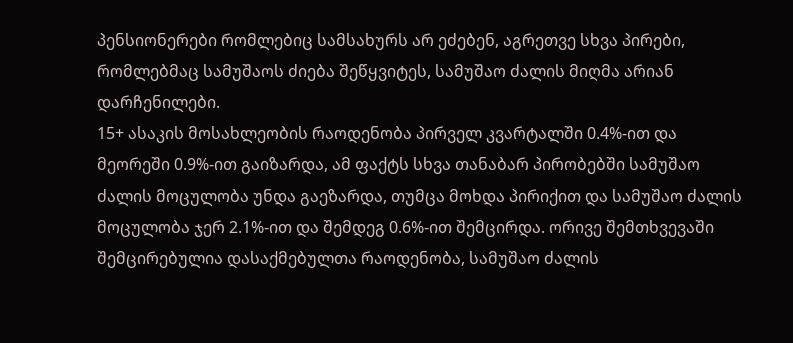პენსიონერები რომლებიც სამსახურს არ ეძებენ, აგრეთვე სხვა პირები, რომლებმაც სამუშაოს ძიება შეწყვიტეს, სამუშაო ძალის მიღმა არიან დარჩენილები.
15+ ასაკის მოსახლეობის რაოდენობა პირველ კვარტალში 0.4%-ით და მეორეში 0.9%-ით გაიზარდა, ამ ფაქტს სხვა თანაბარ პირობებში სამუშაო ძალის მოცულობა უნდა გაეზარდა, თუმცა მოხდა პირიქით და სამუშაო ძალის მოცულობა ჯერ 2.1%-ით და შემდეგ 0.6%-ით შემცირდა. ორივე შემთხვევაში შემცირებულია დასაქმებულთა რაოდენობა, სამუშაო ძალის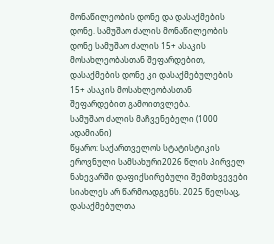მონაწილეობის დონე და დასაქმების დონე. სამუშაო ძალის მონაწილეობის დონე სამუშაო ძალის 15+ ასაკის მოსახლეობასთან შეფარდებით, დასაქმების დონე კი დასაქმებულების 15+ ასაკის მოსახლეობასთან შეფარდებით გამოითვლება.
სამუშაო ძალის მაჩვენებელი (1000 ადამიანი)
წყარო: საქართველოს სტატისტიკის ეროვნული სამსახური2026 წლის პირველ ნახევარში დაფიქსირებული შემთხვევები სიახლეს არ წარმოადგენს. 2025 წელსაც, დასაქმებულთა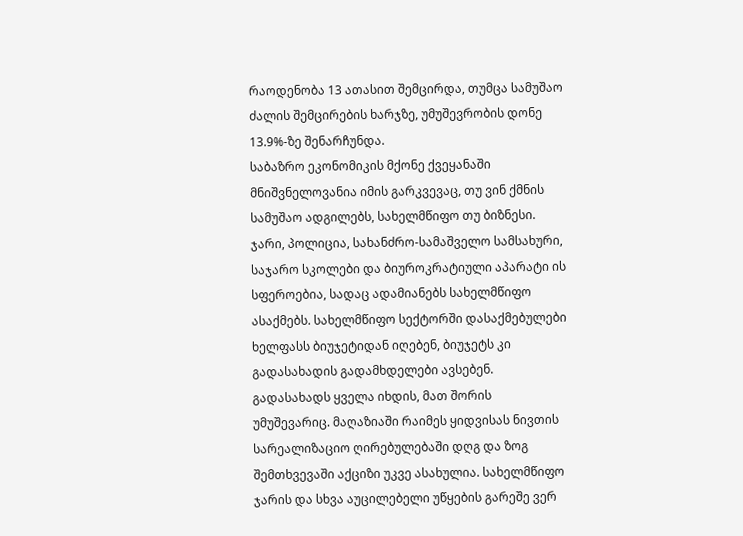რაოდენობა 13 ათასით შემცირდა, თუმცა სამუშაო ძალის შემცირების ხარჯზე, უმუშევრობის დონე 13.9%-ზე შენარჩუნდა.
საბაზრო ეკონომიკის მქონე ქვეყანაში მნიშვნელოვანია იმის გარკვევაც, თუ ვინ ქმნის სამუშაო ადგილებს, სახელმწიფო თუ ბიზნესი. ჯარი, პოლიცია, სახანძრო-სამაშველო სამსახური, საჯარო სკოლები და ბიუროკრატიული აპარატი ის სფეროებია, სადაც ადამიანებს სახელმწიფო ასაქმებს. სახელმწიფო სექტორში დასაქმებულები ხელფასს ბიუჯეტიდან იღებენ, ბიუჯეტს კი გადასახადის გადამხდელები ავსებენ. გადასახადს ყველა იხდის, მათ შორის უმუშევარიც. მაღაზიაში რაიმეს ყიდვისას ნივთის სარეალიზაციო ღირებულებაში დღგ და ზოგ შემთხვევაში აქციზი უკვე ასახულია. სახელმწიფო ჯარის და სხვა აუცილებელი უწყების გარეშე ვერ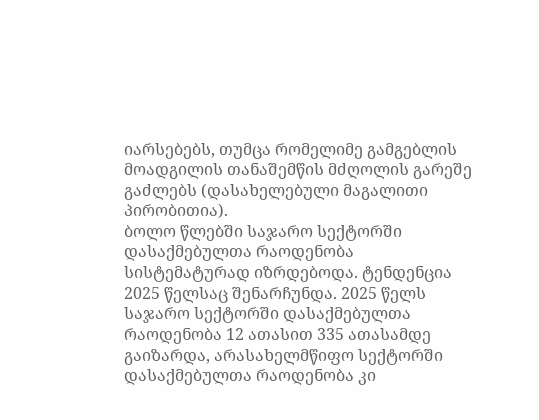იარსებებს, თუმცა რომელიმე გამგებლის მოადგილის თანაშემწის მძღოლის გარეშე გაძლებს (დასახელებული მაგალითი პირობითია).
ბოლო წლებში საჯარო სექტორში დასაქმებულთა რაოდენობა სისტემატურად იზრდებოდა. ტენდენცია 2025 წელსაც შენარჩუნდა. 2025 წელს საჯარო სექტორში დასაქმებულთა რაოდენობა 12 ათასით 335 ათასამდე გაიზარდა, არასახელმწიფო სექტორში დასაქმებულთა რაოდენობა კი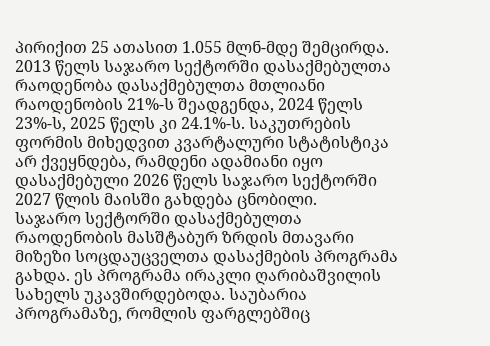პირიქით 25 ათასით 1.055 მლნ-მდე შემცირდა. 2013 წელს საჯარო სექტორში დასაქმებულთა რაოდენობა დასაქმებულთა მთლიანი რაოდენობის 21%-ს შეადგენდა, 2024 წელს 23%-ს, 2025 წელს კი 24.1%-ს. საკუთრების ფორმის მიხედვით კვარტალური სტატისტიკა არ ქვეყნდება, რამდენი ადამიანი იყო დასაქმებული 2026 წელს საჯარო სექტორში 2027 წლის მაისში გახდება ცნობილი.
საჯარო სექტორში დასაქმებულთა რაოდენობის მასშტაბურ ზრდის მთავარი მიზეზი სოცდაუცველთა დასაქმების პროგრამა გახდა. ეს პროგრამა ირაკლი ღარიბაშვილის სახელს უკავშირდებოდა. საუბარია პროგრამაზე, რომლის ფარგლებშიც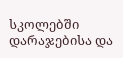სკოლებში დარაჯებისა და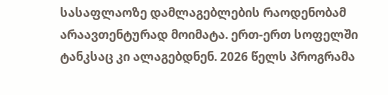სასაფლაოზე დამლაგებლების რაოდენობამ არაავთენტურად მოიმატა. ერთ-ერთ სოფელში ტანკსაც კი ალაგებდნენ. 2026 წელს პროგრამა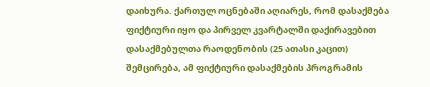დაიხურა. ქართულ ოცნებაში აღიარეს, რომ დასაქმება ფიქტიური იყო და პირველ კვარტალში დაქირავებით დასაქმებულთა რაოდენობის (25 ათასი კაცით) შემცირება, ამ ფიქტიური დასაქმების პროგრამის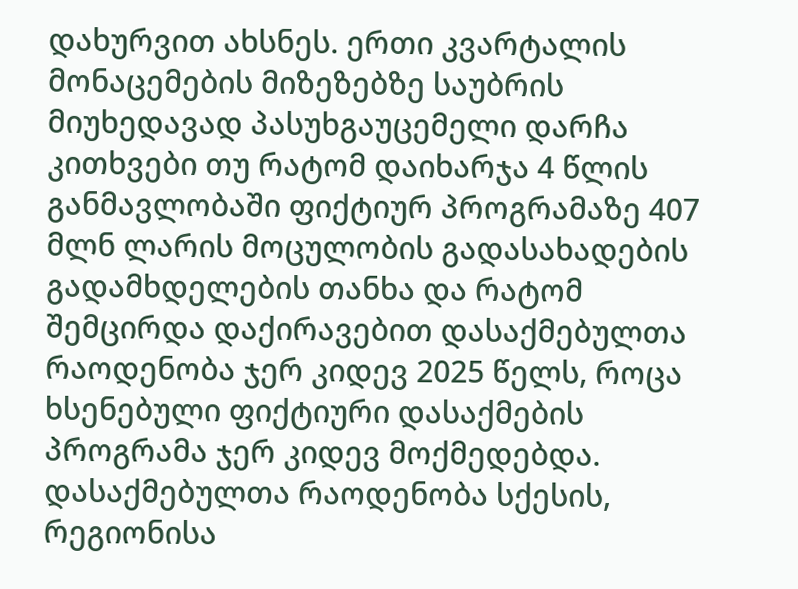დახურვით ახსნეს. ერთი კვარტალის მონაცემების მიზეზებზე საუბრის მიუხედავად პასუხგაუცემელი დარჩა კითხვები თუ რატომ დაიხარჯა 4 წლის განმავლობაში ფიქტიურ პროგრამაზე 407 მლნ ლარის მოცულობის გადასახადების გადამხდელების თანხა და რატომ შემცირდა დაქირავებით დასაქმებულთა რაოდენობა ჯერ კიდევ 2025 წელს, როცა ხსენებული ფიქტიური დასაქმების პროგრამა ჯერ კიდევ მოქმედებდა.
დასაქმებულთა რაოდენობა სქესის, რეგიონისა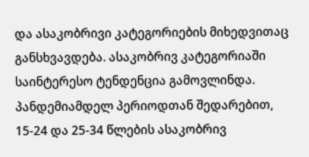და ასაკობრივი კატეგორიების მიხედვითაც განსხვავდება. ასაკობრივ კატეგორიაში საინტერესო ტენდენცია გამოვლინდა. პანდემიამდელ პერიოდთან შედარებით, 15-24 და 25-34 წლების ასაკობრივ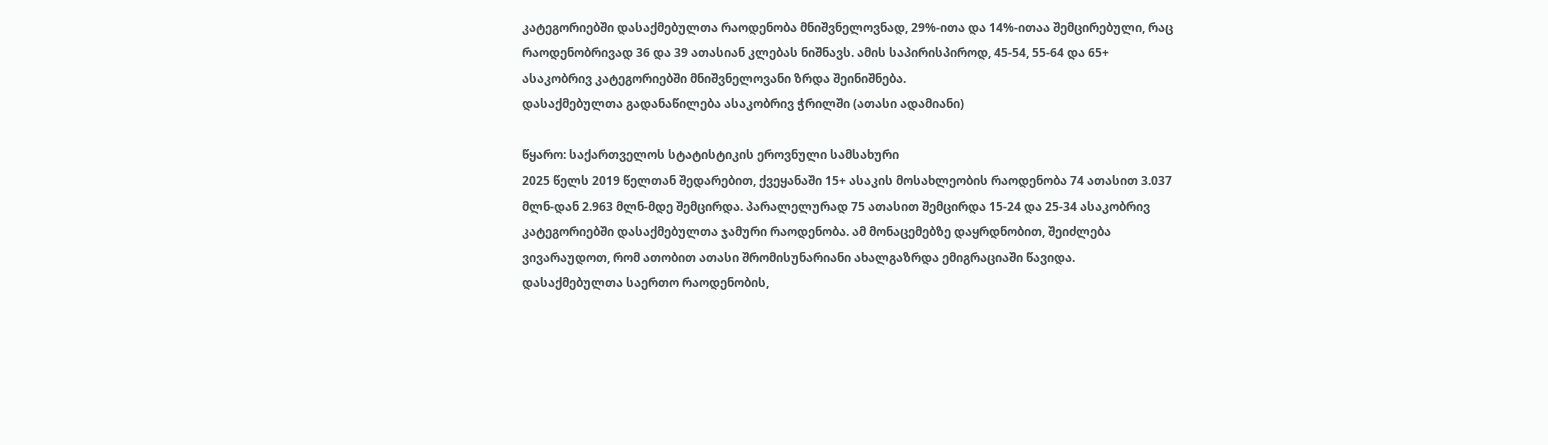კატეგორიებში დასაქმებულთა რაოდენობა მნიშვნელოვნად, 29%-ითა და 14%-ითაა შემცირებული, რაც რაოდენობრივად 36 და 39 ათასიან კლებას ნიშნავს. ამის საპირისპიროდ, 45-54, 55-64 და 65+ ასაკობრივ კატეგორიებში მნიშვნელოვანი ზრდა შეინიშნება.
დასაქმებულთა გადანაწილება ასაკობრივ ჭრილში (ათასი ადამიანი)

წყარო: საქართველოს სტატისტიკის ეროვნული სამსახური
2025 წელს 2019 წელთან შედარებით, ქვეყანაში 15+ ასაკის მოსახლეობის რაოდენობა 74 ათასით 3.037 მლნ-დან 2.963 მლნ-მდე შემცირდა. პარალელურად 75 ათასით შემცირდა 15-24 და 25-34 ასაკობრივ კატეგორიებში დასაქმებულთა ჯამური რაოდენობა. ამ მონაცემებზე დაყრდნობით, შეიძლება ვივარაუდოთ, რომ ათობით ათასი შრომისუნარიანი ახალგაზრდა ემიგრაციაში წავიდა.
დასაქმებულთა საერთო რაოდენობის,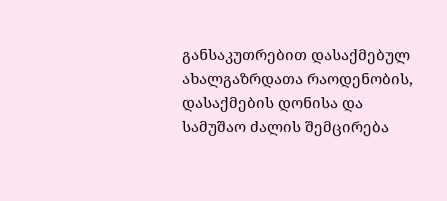განსაკუთრებით დასაქმებულ ახალგაზრდათა რაოდენობის, დასაქმების დონისა და სამუშაო ძალის შემცირება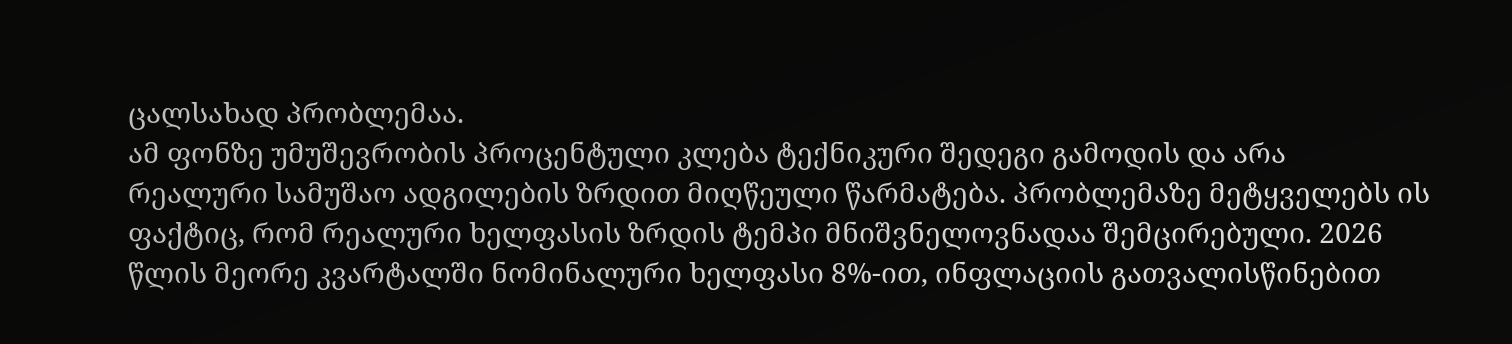ცალსახად პრობლემაა.
ამ ფონზე უმუშევრობის პროცენტული კლება ტექნიკური შედეგი გამოდის და არა რეალური სამუშაო ადგილების ზრდით მიღწეული წარმატება. პრობლემაზე მეტყველებს ის ფაქტიც, რომ რეალური ხელფასის ზრდის ტემპი მნიშვნელოვნადაა შემცირებული. 2026 წლის მეორე კვარტალში ნომინალური ხელფასი 8%-ით, ინფლაციის გათვალისწინებით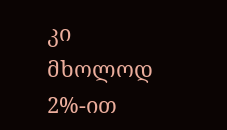კი მხოლოდ 2%-ით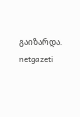გაიზარდა.
netgazeti